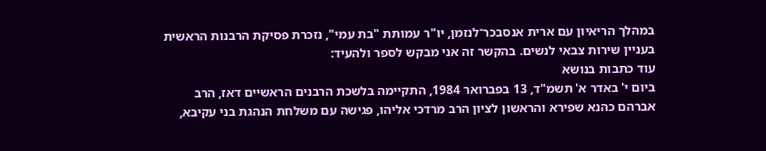במהלך הריאיון עם ארית אנסבכר־לנזמן, יו"ר עמותת "בת עמי", נזכרת פסיקת הרבנות הראשית בעניין שירות צבאי לנשים. בהקשר זה אני מבקש לספר ולהעיד:
עוד כתבות בנושא
ביום י' באדר א' תשמ"ד, 13 בפברואר 1984, התקיימה בלשכת הרבנים הראשיים דאז, הרב אברהם כהנא שפירא והראשון לציון הרב מרדכי אליהו, פגישה עם משלחת הנהגת בני עקיבא,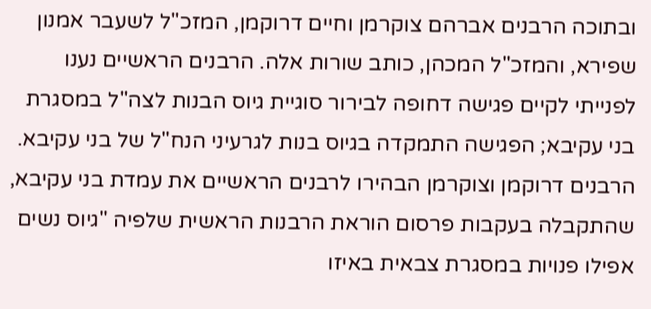ובתוכה הרבנים אברהם צוקרמן וחיים דרוקמן, המזכ"ל לשעבר אמנון שפירא, והמזכ"ל המכהן, כותב שורות אלה. הרבנים הראשיים נענו לפנייתי לקיים פגישה דחופה לבירור סוגיית גיוס הבנות לצה"ל במסגרת בני עקיבא; הפגישה התמקדה בגיוס בנות לגרעיני הנח"ל של בני עקיבא.
הרבנים דרוקמן וצוקרמן הבהירו לרבנים הראשיים את עמדת בני עקיבא, שהתקבלה בעקבות פרסום הוראת הרבנות הראשית שלפיה "גיוס נשים אפילו פנויות במסגרת צבאית באיזו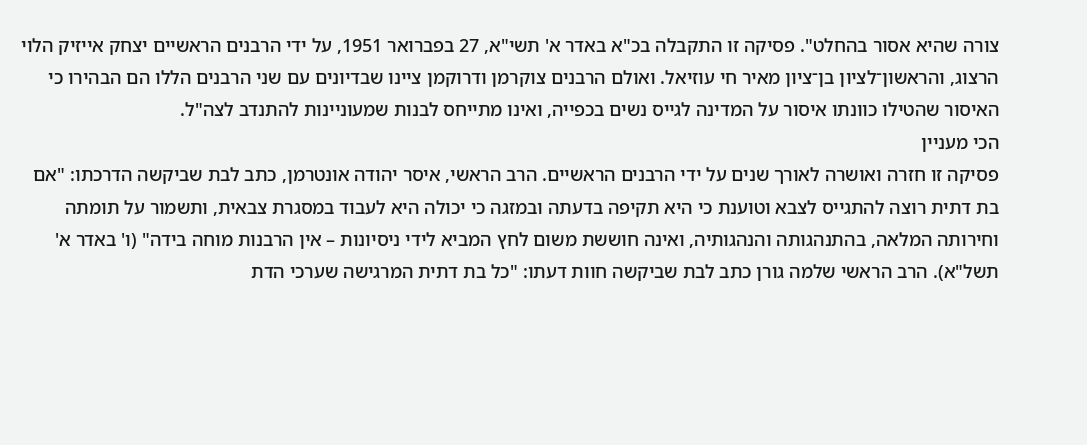צורה שהיא אסור בהחלט". פסיקה זו התקבלה בכ"א באדר א' תשי"א, 27 בפברואר 1951, על ידי הרבנים הראשיים יצחק אייזיק הלוי הרצוג, והראשון־לציון בן־ציון מאיר חי עוזיאל. ואולם הרבנים צוקרמן ודרוקמן ציינו שבדיונים עם שני הרבנים הללו הם הבהירו כי האיסור שהטילו כוונתו איסור על המדינה לגייס נשים בכפייה, ואינו מתייחס לבנות שמעוניינות להתנדב לצה"ל.
הכי מעניין
פסיקה זו חזרה ואושרה לאורך שנים על ידי הרבנים הראשיים. הרב הראשי, איסר יהודה אונטרמן, כתב לבת שביקשה הדרכתו: "אם בת דתית רוצה להתגייס לצבא וטוענת כי היא תקיפה בדעתה ובמזגה כי יכולה היא לעבוד במסגרת צבאית, ותשמור על תומתה וחירותה המלאה, בהתנהגותה והנהגותיה, ואינה חוששת משום לחץ המביא לידי ניסיונות – אין הרבנות מוחה בידה" (ו' באדר א' תשל"א). הרב הראשי שלמה גורן כתב לבת שביקשה חוות דעתו: "כל בת דתית המרגישה שערכי הדת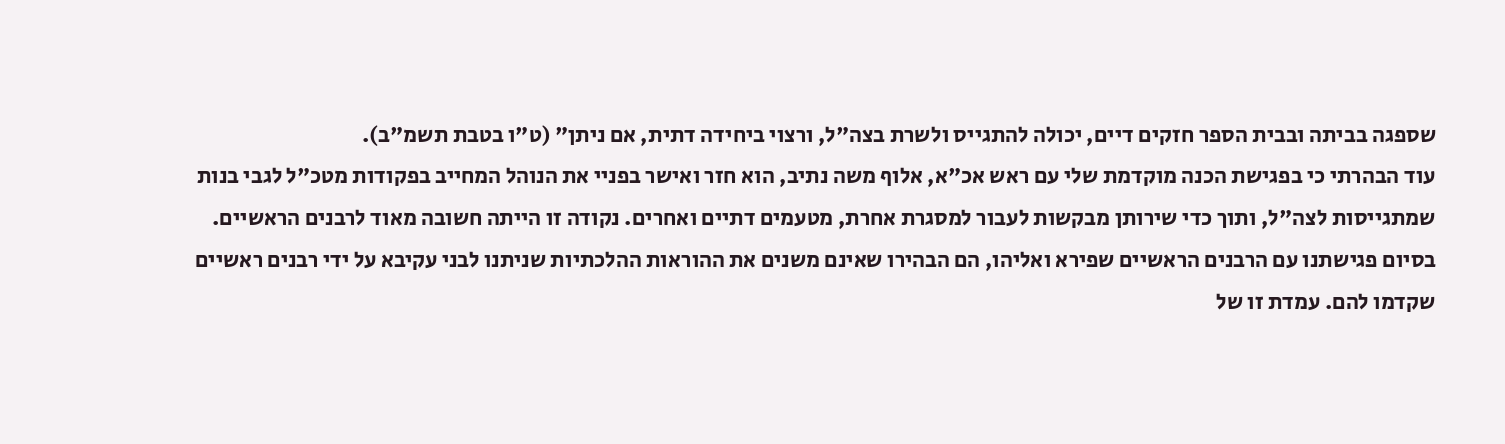שספגה בביתה ובבית הספר חזקים דיים, יכולה להתגייס ולשרת בצה"ל, ורצוי ביחידה דתית, אם ניתן" (ט"ו בטבת תשמ"ב).
עוד הבהרתי כי בפגישת הכנה מוקדמת שלי עם ראש אכ"א, אלוף משה נתיב, הוא חזר ואישר בפניי את הנוהל המחייב בפקודות מטכ"ל לגבי בנות שמתגייסות לצה"ל, ותוך כדי שירותן מבקשות לעבור למסגרת אחרת, מטעמים דתיים ואחרים. נקודה זו הייתה חשובה מאוד לרבנים הראשיים.
בסיום פגישתנו עם הרבנים הראשיים שפירא ואליהו, הם הבהירו שאינם משנים את ההוראות ההלכתיות שניתנו לבני עקיבא על ידי רבנים ראשיים שקדמו להם. עמדת זו של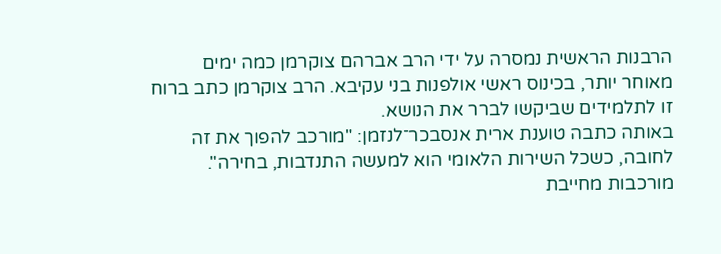הרבנות הראשית נמסרה על ידי הרב אברהם צוקרמן כמה ימים מאוחר יותר, בכינוס ראשי אולפנות בני עקיבא. הרב צוקרמן כתב ברוח זו לתלמידים שביקשו לברר את הנושא.
באותה כתבה טוענת ארית אנסבכר־לנזמן: "מורכב להפוך את זה לחובה, כשכל השירות הלאומי הוא למעשה התנדבות, בחירה". מורכבות מחייבת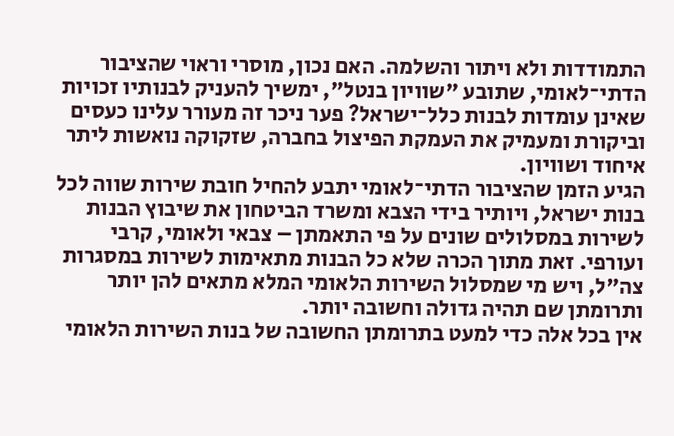התמודדות ולא ויתור והשלמה. האם נכון, מוסרי וראוי שהציבור הדתי־לאומי, שתובע "שוויון בנטל", ימשיך להעניק לבנותיו זכויות שאינן עומדות לבנות כלל־ישראל? פער ניכר זה מעורר עלינו כעסים וביקורת ומעמיק את העמקת הפיצול בחברה, שזקוקה נואשות ליתר איחוד ושוויון.
הגיע הזמן שהציבור הדתי־לאומי יתבע להחיל חובת שירות שווה לכל בנות ישראל, ויותיר בידי הצבא ומשרד הביטחון את שיבוץ הבנות לשירות במסלולים שונים על פי התאמתן – צבאי ולאומי, קרבי ועורפי. זאת מתוך הכרה שלא כל הבנות מתאימות לשירות במסגרות צה"ל, ויש מי שמסלול השירות הלאומי המלא מתאים להן יותר ותרומתן שם תהיה גדולה וחשובה יותר.
אין בכל אלה כדי למעט בתרומתן החשובה של בנות השירות הלאומי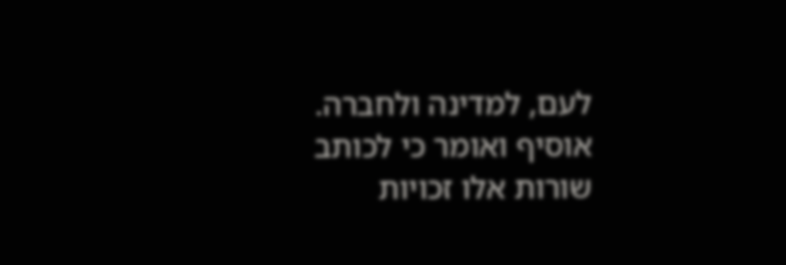לעם, למדינה ולחברה. אוסיף ואומר כי לכותב שורות אלו זכויות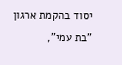יסוד בהקמת ארגון "בת עמי",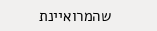שהמרואיינת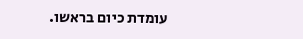עומדת כיום בראשו.